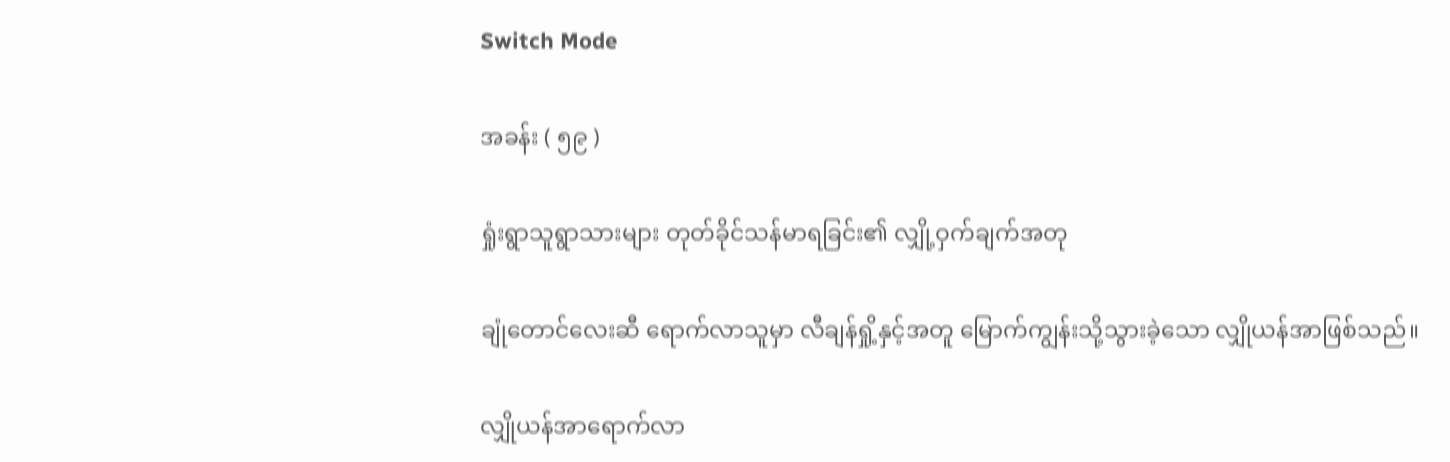Switch Mode

အခန်း ( ၅၉ )

ရှုံးရွာသူရွာသားများ တုတ်ခိုင်သန်မာရခြင်း၏ လျှို့ဝှက်ချက်အတု

ချုံတောင်လေးဆီ ရောက်လာသူမှာ လီချန်ရှို့နှင့်အတူ မြောက်ကျွန်းသို့သွားခဲ့သော လျှိုယန်အာဖြစ်သည်။

လျှိုယန်အာရောက်လာ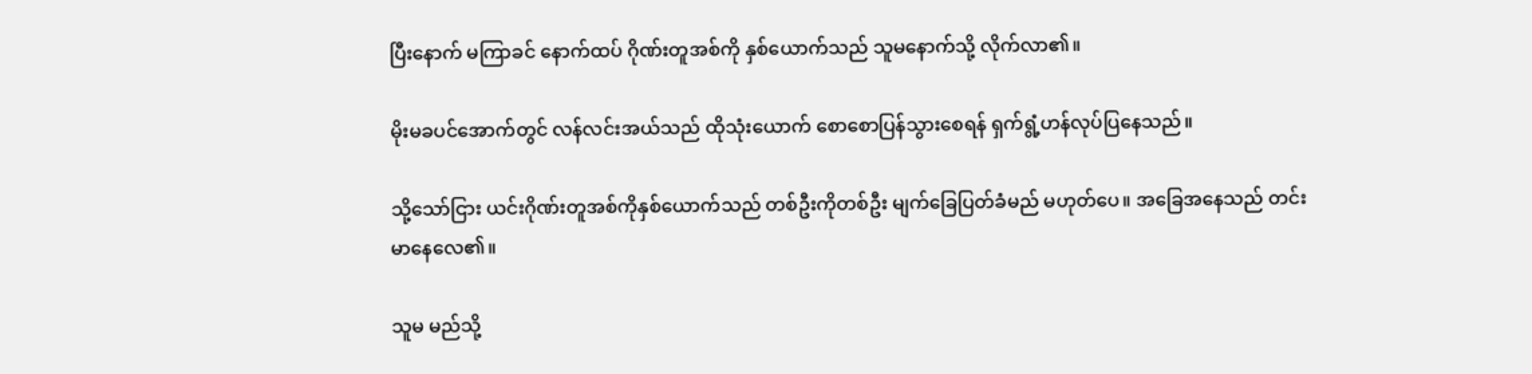ပြီးနောက် မကြာခင် နောက်ထပ် ဂိုဏ်းတူအစ်ကို နှစ်ယောက်သည် သူမနောက်သို့ လိုက်လာ၏။

မိုးမခပင်အောက်တွင် လန်လင်းအယ်သည် ထိုသုံးယောက် စောစောပြန်သွားစေရန် ရှက်ရွံ့ဟန်လုပ်ပြနေသည်။

သို့သော်ငြား ယင်းဂိုဏ်းတူအစ်ကိုနှစ်ယောက်သည် တစ်ဦးကိုတစ်ဦး မျက်ခြေပြတ်ခံမည် မဟုတ်ပေ။ အခြေအနေသည် တင်းမာနေလေ၏။

သူမ မည်သို့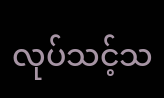လုပ်သင့်သ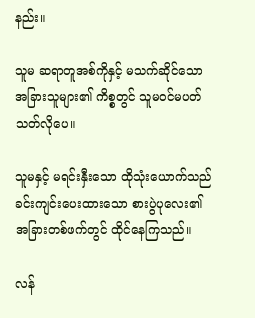နည်း။

သူမ ဆရာတူအစ်ကိုနှင့် မသက်ဆိုင်သော အခြားသူများ၏ ကိစ္စတွင် သူမဝင်မပတ်သတ်လိုပေ။

သူမနှင့် မရင်းနှီးသော ထိုသုံးယောက်သည် ခင်းကျင်းပေးထားသော စားပွဲပုလေး၏ အခြားတစ်ဖက်တွင် ထိုင်နေကြသည်။

လန်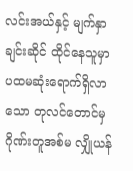လင်းအယ်နှင့် မျက်နှာချင်းဆိုင် ထိုင်နေသူမှာ ပထမဆုံးရောက်ရှိလာသော တုလင်တောင်မှ ဂိုဏ်းတူအစ်မ လျှိုယန်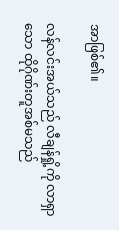အာဖြစ်၏။

လန်လင်းအယ်သည် လီချန်ရှို့ကို လာရှာသော ထိုဂိုဏ်းတူအစ်မသည်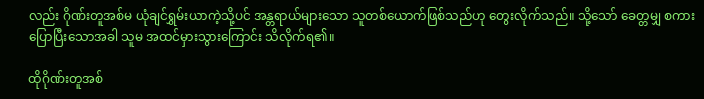လည်း ဂိုဏ်းတူအစ်မ ယုံချင်ရွှမ်းယာကဲ့သို့ပင် အန္တရာယ်များသော သူတစ်ယောက်ဖြစ်သည်ဟု တွေးလိုက်သည်။ သို့သော် ခေတ္တမျှ စကားပြောပြီးသောအခါ သူမ အထင်မှားသွားကြောင်း သိလိုက်ရ၏။

ထိုဂိုဏ်းတူအစ်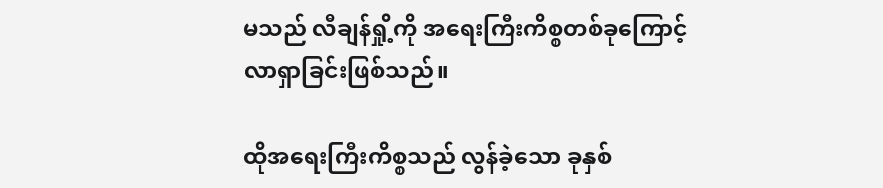မသည် လီချန်ရှို့ကို အရေးကြီးကိစ္စတစ်ခုကြောင့် လာရှာခြင်းဖြစ်သည်။

ထိုအရေးကြီးကိစ္စသည် လွန်ခဲ့သော ခုနှစ်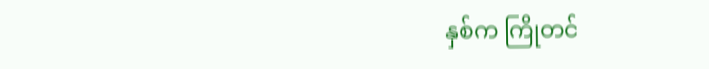နှစ်က ကြိုတင်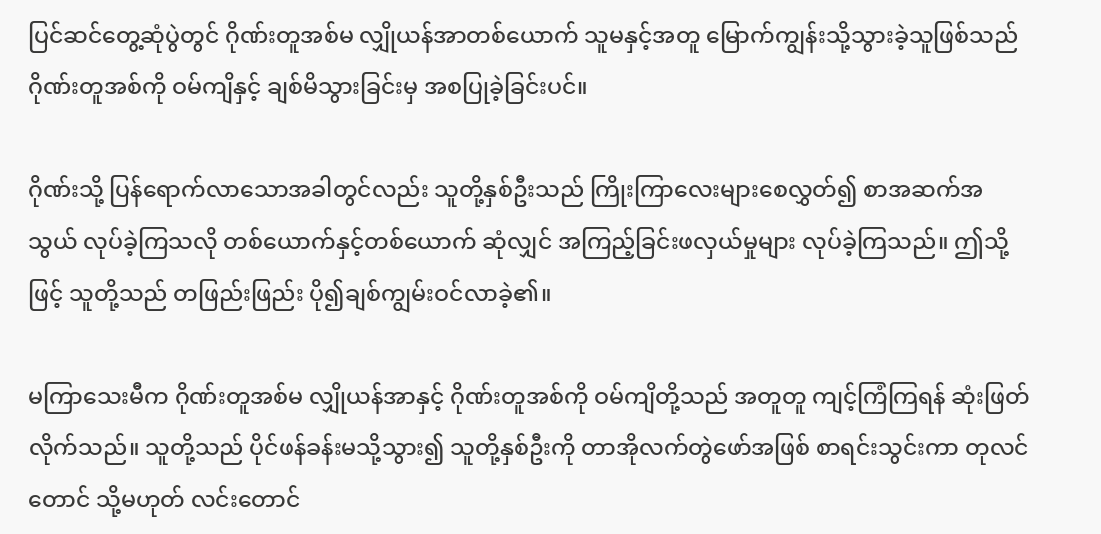ပြင်ဆင်တွေ့ဆုံပွဲတွင် ဂိုဏ်းတူအစ်မ လျှိုယန်အာတစ်ယောက် သူမနှင့်အတူ မြောက်ကျွန်းသို့သွားခဲ့သူဖြစ်သည် ဂိုဏ်းတူအစ်ကို ဝမ်ကျိနှင့် ချစ်မိသွားခြင်းမှ အစပြုခဲ့ခြင်းပင်။

ဂိုဏ်းသို့ ပြန်ရောက်လာသောအခါတွင်လည်း သူတို့နှစ်ဦးသည် ကြိုးကြာလေးများစေလွှတ်၍ စာအဆက်အသွယ် လုပ်ခဲ့ကြသလို တစ်ယောက်နှင့်တစ်ယောက် ဆုံလျှင် အကြည့်ခြင်းဖလှယ်မှုများ လုပ်ခဲ့ကြသည်။ ဤသို့ဖြင့် သူတို့သည် တဖြည်းဖြည်း ပို၍ချစ်ကျွမ်းဝင်လာခဲ့၏။

မကြာသေးမီက ဂိုဏ်းတူအစ်မ လျှိုယန်အာနှင့် ဂိုဏ်းတူအစ်ကို ဝမ်ကျိတို့သည် အတူတူ ကျင့်ကြံကြရန် ဆုံးဖြတ်လိုက်သည်။ သူတို့သည် ပိုင်ဖန်ခန်းမသို့သွား၍ သူတို့နှစ်ဦးကို တာအိုလက်တွဲဖော်အဖြစ် စာရင်းသွင်းကာ တုလင်တောင် သို့မဟုတ် လင်းတောင်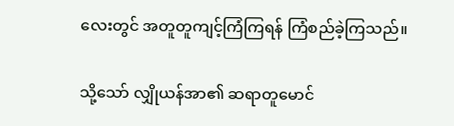လေးတွင် အတူတူကျင့်ကြံကြရန် ကြံစည်ခဲ့ကြသည်။

သို့သော် လျှိုယန်အာ၏ ဆရာတူမောင်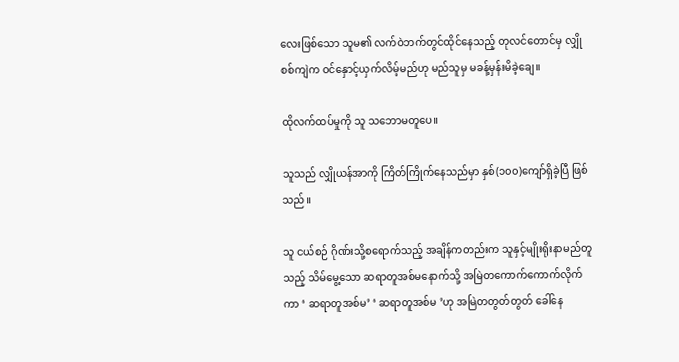လေးဖြစ်သော သူမ၏ လက်ဝဲဘက်တွင်ထိုင်နေသည့် တုလင်တောင်မှ လျှိုစစ်ကျဲက ဝင်နှောင့်ယှက်လိမ့်မည်ဟု မည်သူမှ မခန့်မှန်းမိခဲ့ချေ။

ထိုလက်ထပ်မှုကို သူ သဘောမတူပေ။

သူသည် လျှိုယန်အာကို ကြိတ်ကြိုက်နေသည်မှာ နှစ်(၁၀၀)ကျော်ရှိခဲ့ပြီ ဖြစ်သည်။

သူ ငယ်စဉ် ဂိုဏ်းသို့စရောက်သည့် အချိန်ကတည်းက သူနှင့်မျိုးရိုးနာမည်တူသည့် သိမ်မွေ့သော ဆရာတူအစ်မနောက်သို့ အမြဲတကောက်ကောက်လိုက်ကာ ‘ ဆရာတူအစ်မ’ ‘ ဆရာတူအစ်မ ’ဟု အမြဲတတွတ်တွတ် ခေါ်နေ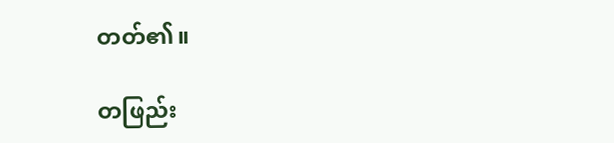တတ်၏။

တဖြည်း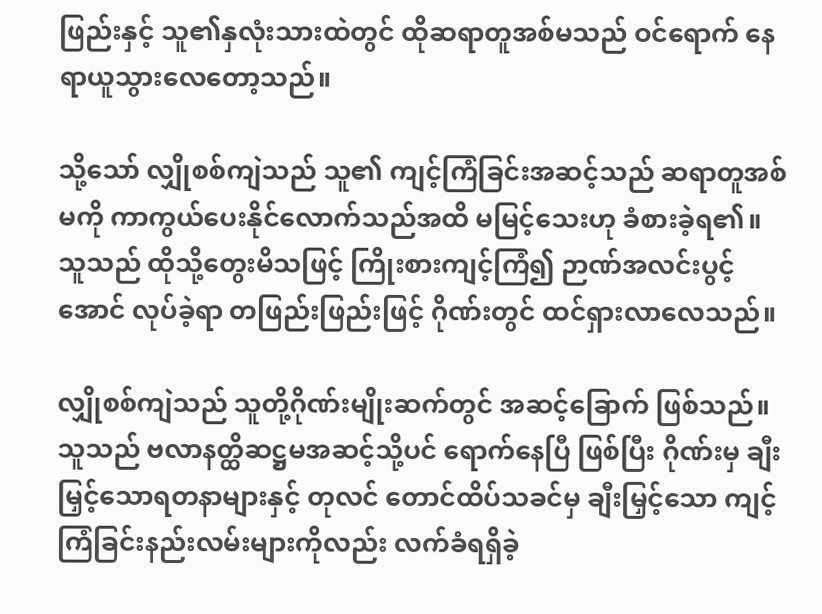ဖြည်းနှင့် သူ၏နှလုံးသားထဲတွင် ထိုဆရာတူအစ်မသည် ဝင်ရောက် နေရာယူသွားလေတော့သည်။

သို့သော် လျှိုစစ်ကျဲသည် သူ၏ ကျင့်ကြံခြင်းအဆင့်သည် ဆရာတူအစ်မကို ကာကွယ်ပေးနိုင်လောက်သည်အထိ မမြင့်သေးဟု ခံစားခဲ့ရ၏။ သူသည် ထိုသို့တွေးမိသဖြင့် ကြိုးစားကျင့်ကြံ၍ ဉာဏ်အလင်းပွင့်အောင် လုပ်ခဲ့ရာ တဖြည်းဖြည်းဖြင့် ဂိုဏ်းတွင် ထင်ရှားလာလေသည်။

လျှိုစစ်ကျဲသည် သူတို့ဂိုဏ်းမျိုးဆက်တွင် အဆင့်ခြောက် ဖြစ်သည်။ သူသည် ဗလာနတ္ထိဆဋ္ဌမအဆင့်သို့ပင် ရောက်နေပြီ ဖြစ်ပြီး ဂိုဏ်းမှ ချီးမြှင့်သောရတနာများနှင့် တုလင် တောင်ထိပ်သခင်မှ ချီးမြှင့်သော ကျင့်ကြံခြင်းနည်းလမ်းများကိုလည်း လက်ခံရရှိခဲ့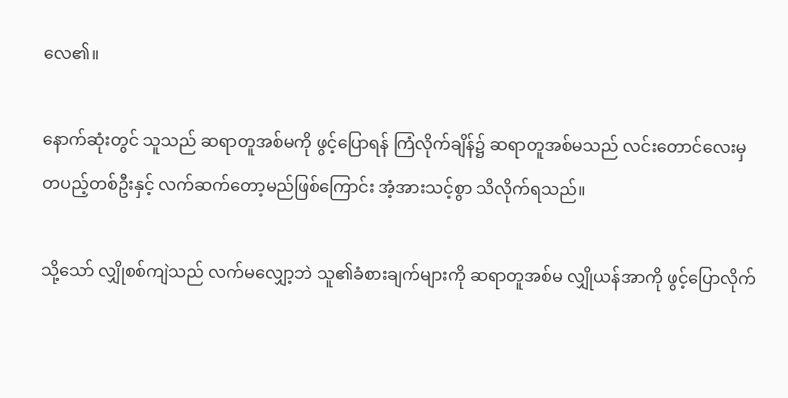လေ၏။

နောက်ဆုံးတွင် သူသည် ဆရာတူအစ်မကို ဖွင့်ပြောရန် ကြံလိုက်ချိန်၌ ဆရာတူအစ်မသည် လင်းတောင်လေးမှ တပည့်တစ်ဦးနှင့် လက်ဆက်တော့မည်ဖြစ်ကြောင်း အံ့အားသင့်စွာ သိလိုက်ရသည်။

သို့သော် လျှိုစစ်ကျဲသည် လက်မလျှော့ဘဲ သူ၏ခံစားချက်များကို ဆရာတူအစ်မ လျှိုယန်အာကို ဖွင့်ပြောလိုက်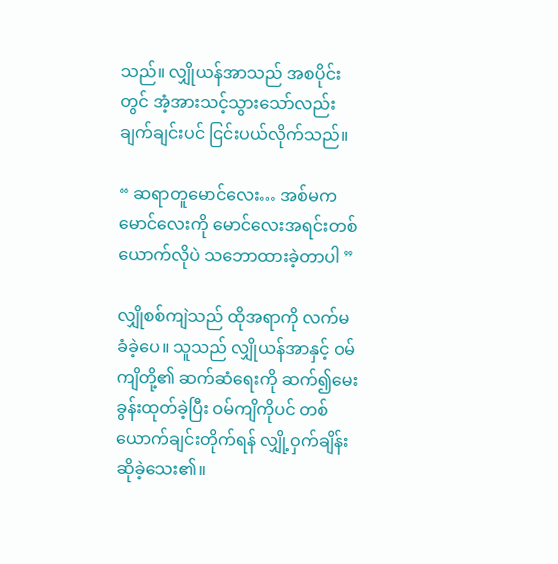သည်။ လျှိုယန်အာသည် အစပိုင်းတွင် အံ့အားသင့်သွားသော်လည်း ချက်ချင်းပင် ငြင်းပယ်လိုက်သည်။

“ ဆရာတူမောင်လေး… အစ်မက မောင်လေးကို မောင်လေးအရင်းတစ်ယောက်လိုပဲ သဘောထားခဲ့တာပါ ”

လျှိုစစ်ကျဲသည် ထိုအရာကို လက်မခံခဲ့ပေ။ သူသည် လျှိုယန်အာနှင့် ဝမ်ကျိတို့၏ ဆက်ဆံ‌ရေးကို ဆက်၍မေးခွန်းထုတ်ခဲ့ပြီး ဝမ်ကျိကိုပင် တစ်ယောက်ချင်းတိုက်ရန် လျှို့ဝှက်ချိန်းဆိုခဲ့သေး၏။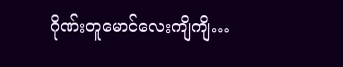ဂိုဏ်းတူမောင်လေးကျိကျိ…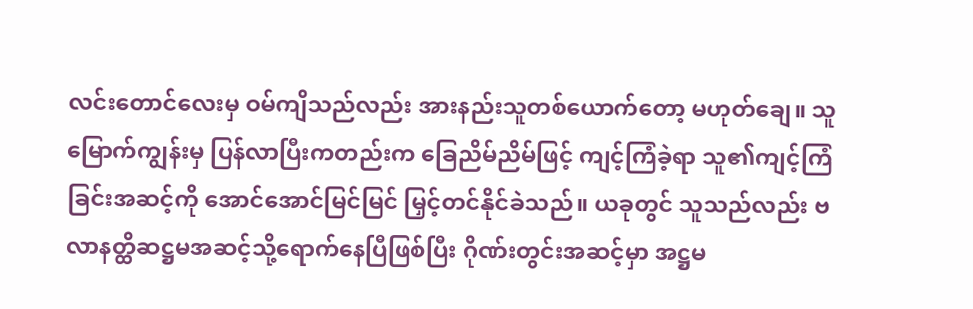လင်းတောင်လေးမှ ဝမ်ကျိသည်လည်း အားနည်းသူတစ်ယောက်တော့ မဟုတ်ချေ။ သူ မြောက်ကျွန်းမှ ပြန်လာပြီးကတည်းက ခြေညိမ်ညိမ်ဖြင့် ကျင့်ကြံခဲ့ရာ သူ၏ကျင့်ကြံခြင်းအဆင့်ကို အောင်အောင်မြင်မြင် မြှင့်တင်နိုင်ခဲသည်။ ယခုတွင် သူသည်လည်း ဗလာနတ္ထိဆဋ္ဌမအဆင့်သို့ရောက်နေပြီဖြစ်ပြီး ဂိုဏ်းတွင်းအဆင့်မှာ အဋ္ဌမ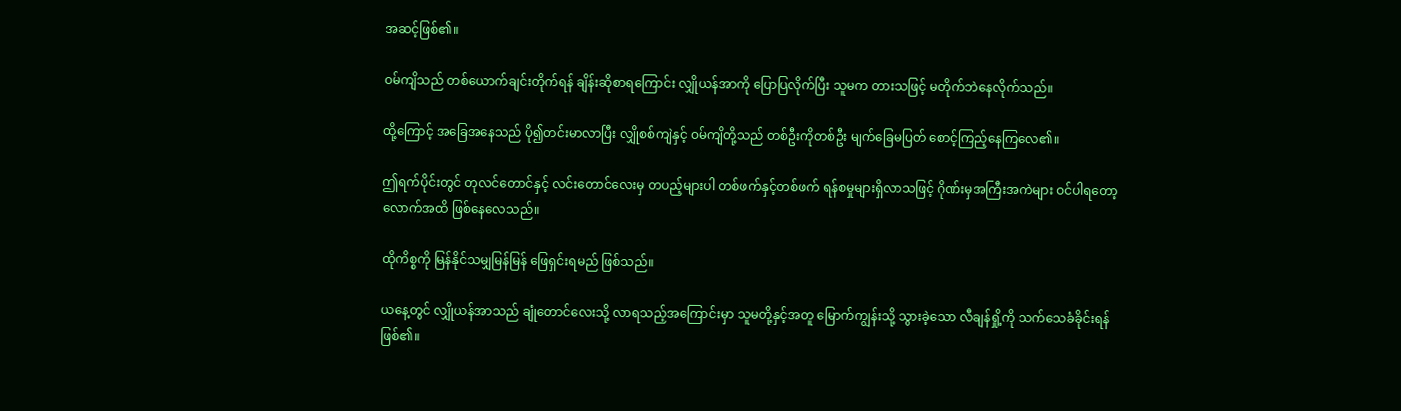အဆင့်ဖြစ်၏။

ဝမ်ကျိသည် တစ်ယောက်ချင်းတိုက်ရန် ချိန်းဆိုစာရကြောင်း လျှိုယန်အာကို ပြောပြလိုက်ပြီး သူမက တားသဖြင့် မတိုက်ဘဲနေလိုက်သည်။

ထို့ကြောင့် အခြေအနေသည် ပို၍တင်းမာလာပြီး လျှိုစစ်ကျဲနှင့် ဝမ်ကျိတို့သည် တစ်ဦးကိုတစ်ဦး မျက်ခြေမပြတ် စောင့်ကြည့်နေကြလေ၏။

ဤရက်ပိုင်းတွင် တုလင်တောင်နှင့် လင်းတောင်လေးမှ တပည့်များပါ တစ်ဖက်နှင့်တစ်ဖက် ရန်စမှုများရှိလာသဖြင့် ဂိုဏ်းမှအကြီးအကဲများ ဝင်ပါရတော့လောက်အထိ ဖြစ်နေလေသည်။

ထိုကိစ္စကို မြန်နိုင်သမျှမြန်မြန် ဖြေရှင်းရမည် ဖြစ်သည်။

ယနေ့တွင် လျှိုယန်အာသည် ချုံတောင်လေးသို့ လာရသည့်အကြောင်းမှာ သူမတို့နှင့်အတူ မြောက်ကျွန်းသို့ သွားခဲ့သော လီချန်ရှို့ကို သက်သေခံခိုင်းရန်ဖြစ်၏။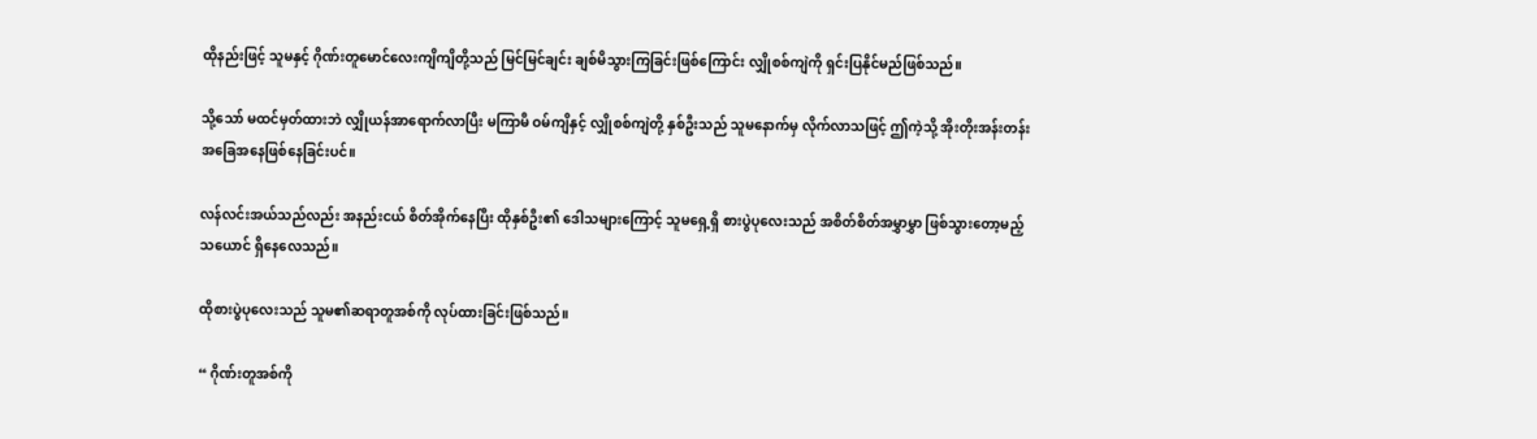ထိုနည်းဖြင့် သူမနှင့် ဂိုဏ်းတူမောင်လေးကျိကျိတို့သည် မြင်မြင်ချင်း ချစ်မိသွားကြခြင်းဖြစ်ကြောင်း လျှိုစစ်ကျဲကို ရှင်းပြနိုင်မည်ဖြစ်သည်။

သို့သော် မထင်မှတ်ထားဘဲ လျှိုယန်အာရောက်လာပြီး မကြာမီ ဝမ်ကျိနှင့် လျှိုစစ်ကျဲတို့ နှစ်ဦးသည် သူမနောက်မှ လိုက်လာသဖြင့် ဤကဲ့သို့ အိုးတိုးအန်းတန်း အခြေအနေဖြစ်နေခြင်းပင်။

လန်လင်းအယ်သည်လည်း အနည်းငယ် စိတ်အိုက်နေပြီး ထိုနှစ်ဦး၏ ဒေါသများကြောင့် သူမရှေ့ရှိ စားပွဲပုလေးသည် အစိတ်စိတ်အမွှာမွှာ ဖြစ်သွားတော့မည့်သယောင် ရှိနေလေသည်။

ထိုစားပွဲပုလေးသည် သူမ၏ဆရာတူအစ်ကို လုပ်ထားခြင်းဖြစ်သည်။

“ ဂိုဏ်းတူအစ်ကို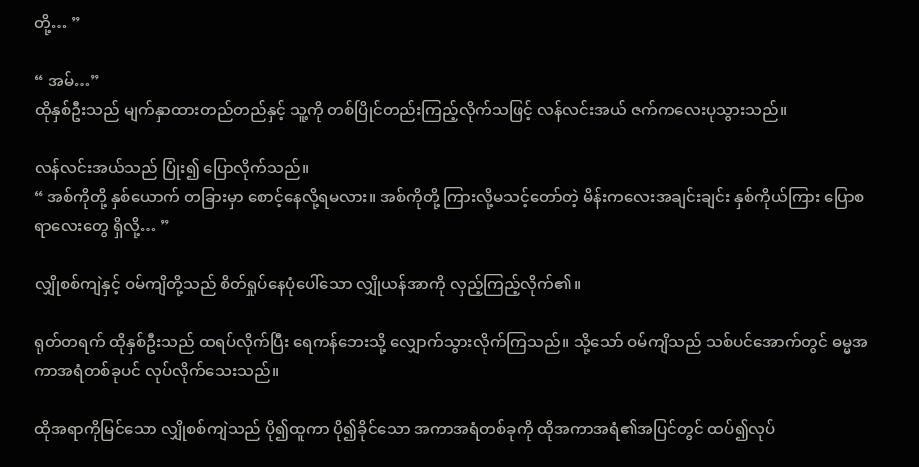တို့… ”

“ အမ်…”
ထိုနှစ်ဦးသည် မျက်နှာထားတည်တည်နှင့် သူ့ကို တစ်ပြိုင်တည်းကြည့်လိုက်သဖြင့် လန်လင်းအယ် ဇက်ကလေးပုသွားသည်။

လန်လင်းအယ်သည် ပြုံး၍ ပြောလိုက်သည်။
“ အစ်ကိုတို့ နှစ်ယောက် တခြားမှာ စောင့်နေလို့ရမလား။ အစ်ကိုတို့ ကြားလို့မသင့်တော်တဲ့ မိန်းကလေးအချင်းချင်း နှစ်ကိုယ်ကြား ပြောစရာလေးတွေ ရှိလို့… ”

လျှိုစစ်ကျဲနှင့် ဝမ်ကျိတို့သည် စိတ်ရှုပ်နေပုံပေါ်သော လျှိုယန်အာကို လှည့်ကြည့်လိုက်၏။

ရုတ်တရက် ထိုနှစ်ဦးသည် ထရပ်လိုက်ပြီး ရေကန်‌ဘေးသို့ လျှောက်သွားလိုက်ကြသည်။ သို့သော် ဝမ်ကျိသည် သစ်ပင်အောက်တွင် ဓမ္မအကာအရံတစ်ခုပင် လုပ်လိုက်သေးသည်။

ထိုအရာကိုမြင်သော လျှိုစစ်ကျဲသည် ပို၍ထူကာ ပို၍ခိုင်သော အကာအရံတစ်ခုကို ထိုအကာအရံ၏အပြင်တွင် ထပ်၍လုပ်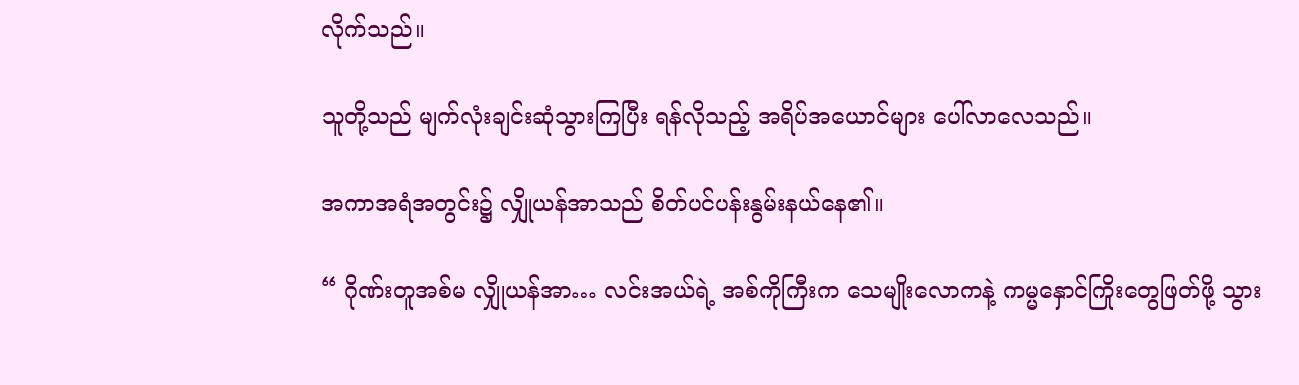လိုက်သည်။

သူတို့သည် မျက်လုံးချင်းဆုံသွားကြပြီး ရန်လိုသည့် အရိပ်အယောင်များ ပေါ်လာလေသည်။

အကာအရံအတွင်း၌ လျှိုယန်အာသည် စိတ်ပင်ပန်းနွမ်းနယ်နေ၏။

“ ဂိုဏ်းတူအစ်မ လျှိုယန်အာ… လင်းအယ်ရဲ့ အစ်ကိုကြီးက သေမျိုးလောကနဲ့ ကမ္မနှောင်ကြိုးတွေဖြတ်ဖို့ သွား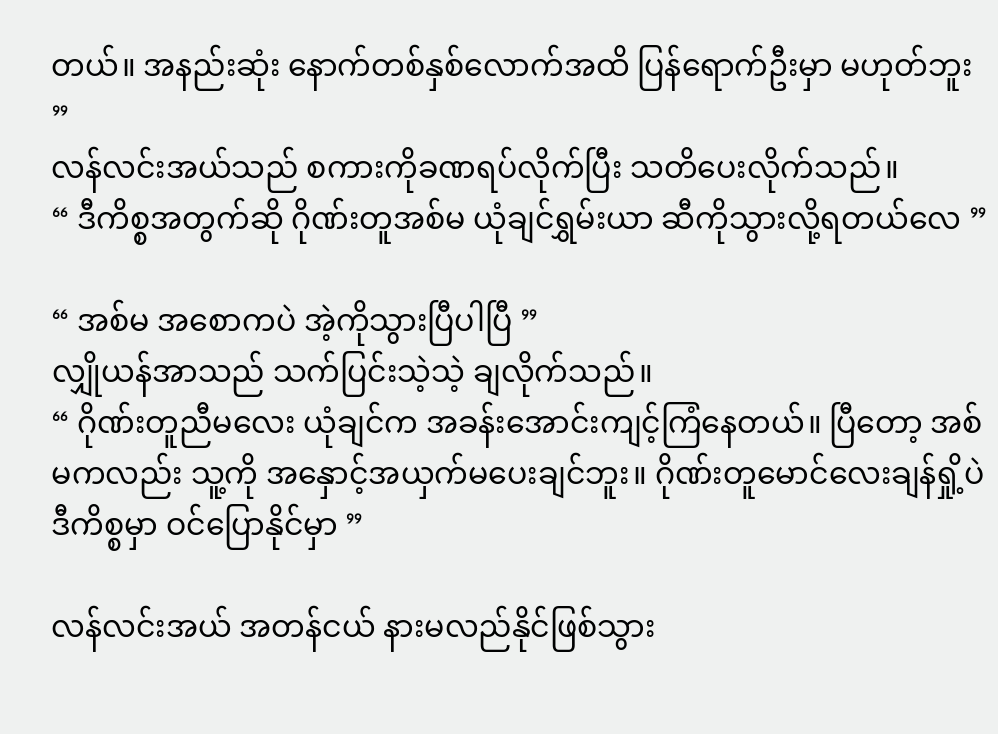တယ်။ အနည်းဆုံး နောက်တစ်နှစ်လောက်အထိ ပြန်ရောက်ဦးမှာ မဟုတ်ဘူး ”
လန်လင်းအယ်သည် စကားကိုခဏရပ်လိုက်ပြီး သတိပေးလိုက်သည်။
“ ဒီကိစ္စအတွက်ဆို ဂိုဏ်းတူအစ်မ ယုံချင်ရွှမ်းယာ ဆီကိုသွားလို့ရတယ်လေ ”

“ အစ်မ အစောကပဲ အဲ့ကိုသွားပြီပါပြီ ”
လျှိုယန်အာသည် သက်ပြင်းသဲ့သဲ့ ချလိုက်သည်။
“ ဂိုဏ်းတူညီမလေး ယုံချင်က အခန်းအောင်းကျင့်ကြံနေတယ်။ ပြီတော့ အစ်မကလည်း သူ့ကို အနှောင့်အယှက်မပေးချင်ဘူး။ ဂိုဏ်းတူမောင်လေးချန်ရှို့ပဲ ဒီကိစ္စမှာ ဝင်ပြောနိုင်မှာ ”

လန်လင်းအယ် အတန်ငယ် နားမလည်နိုင်ဖြစ်သွား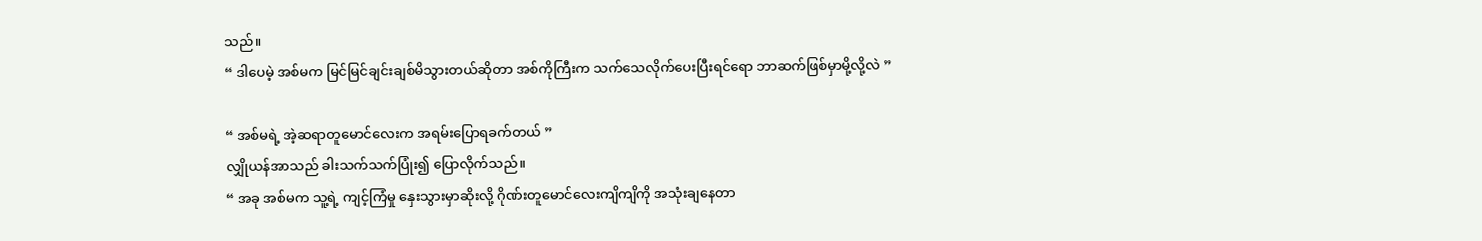သည်။
“ ဒါပေမဲ့ အစ်မက မြင်မြင်ချင်းချစ်မိသွားတယ်ဆိုတာ အစ်ကိုကြီးက သက်သေလိုက်ပေးပြီးရင်ရော ဘာဆက်ဖြစ်မှာမို့လို့လဲ ”

“ အစ်မရဲ့ အဲ့ဆရာတူမောင်လေးက အရမ်းပြောရခက်တယ် ”
လျှိုယန်အာသည် ခါးသက်သက်ပြုံး၍ ‌ပြောလိုက်သည်။
“ အခု အစ်မက သူ့ရဲ့ ကျင့်ကြံမှု နှေးသွားမှာဆိုးလို့ ဂိုဏ်းတူမောင်လေးကျိကျိကို အသုံးချနေတာ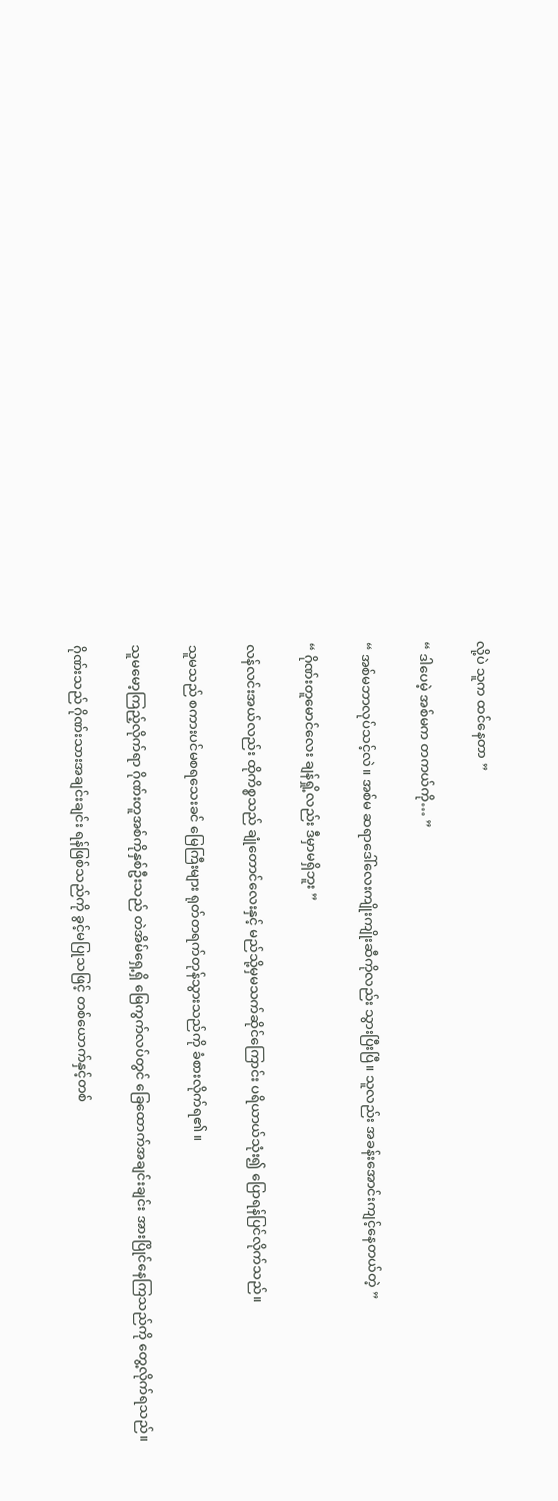လို့ပဲ သူက ထင်နေတာ ”

“ ဒါပေမဲ့ အစ်မက တကယ်ကို… ”

“ အစ်မဘာလုပ်သင့်လဲ။ အစ်မ ဆရာဒေါ်လေးကျိုးကျိုးဆီကိုလည်း သွားပြီးပြီ။ သူလည်း အခန်းအောင်းကျင့်နေတယ်တဲ့ ”

“ ဂိုဏ်းတူမောင်လေး ချန်ရှို့လည်း ဒီမှာမရှိဘူး ”

လန်လင်းအယ်လည်း ထိုကိစ္စသည် ချုံတောင်လေးနှင့် မည်သို့မှမသက်ဆိုင်ကြောင်း ပရိယာယ်သုံး၍ ပြောရန်ပြင်လိုက်သည်။

သူမသည် စကားပင်မစရသေးခင် မြေကြီးများ ရုတ်တရက်တုန်သွားသည်ကို ခံစားလိုက်ရ၏။

သူမမော့ကြည့်လိုက်ရာ ဂိုဏ်းတူအစ်ကိုနှစ်ဦးသည် တဲအိမ်ရှေ့ရှိ မြေကွက်လပ်တွင် ခြေထောက်အချင်းချင်း အားပြိုင်နေကြသည်ကို တွေ့လိုက်ရသည်။

ဂိုဏ်းသည် ဂိုဏ်းသားအချင်းချင်း ရန်ဖြစ်သည်ကို ခွင့်မပြုသဖြင့် တစ်ယောက်နှင့်တစ်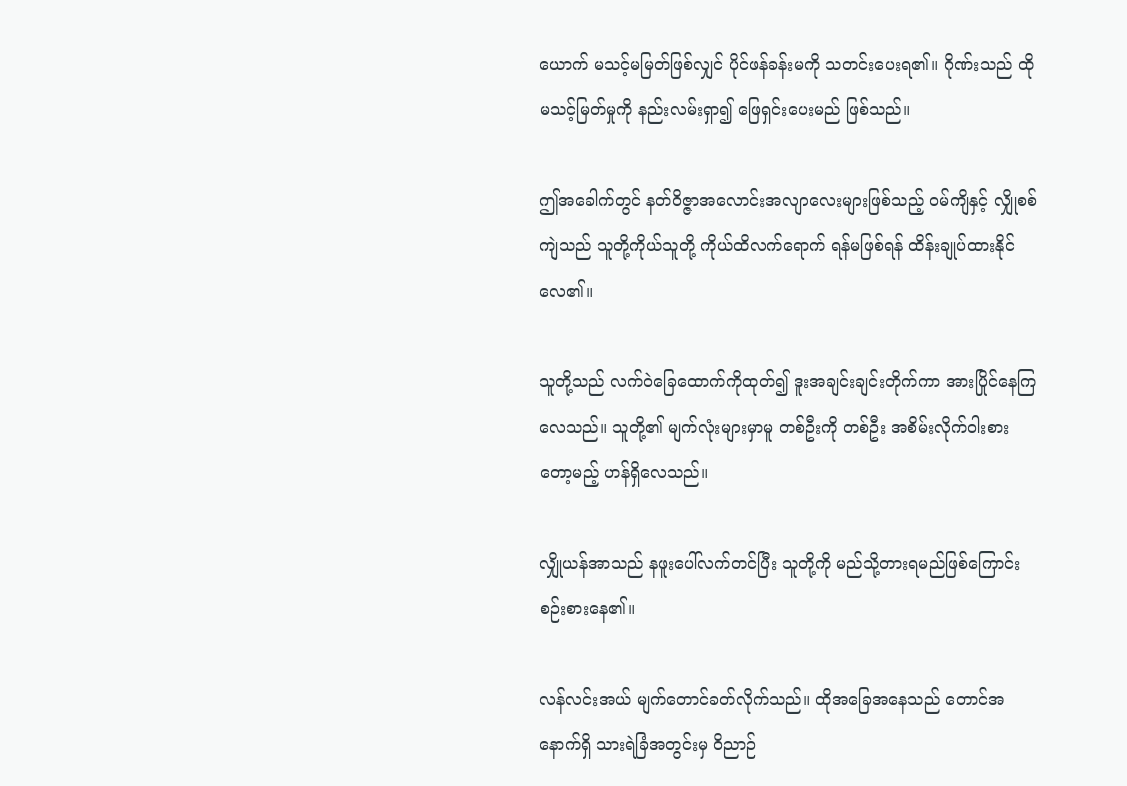ယောက် မသင့်မမြတ်ဖြစ်လျှင် ပိုင်ဖန်ခန်းမကို သတင်းပေးရ၏။ ဂိုဏ်းသည် ထိုမသင့်မြတ်မှုကို နည်းလမ်းရှာ၍ ဖြေရှင်းပေးမည် ဖြစ်သည်။

ဤအ‌ခေါက်တွင် နတ်ဝိဇ္ဇာအလောင်းအလျာလေးများဖြစ်သည့် ဝမ်ကျိနှင့် လျှိုစစ်ကျဲသည် သူတို့ကိုယ်သူတို့ ကိုယ်ထိလက်ရောက် ရန်မဖြစ်ရန် ထိန်းချုပ်ထားနိုင်လေ၏။

သူတို့သည် လက်ဝဲခြေထောက်ကိုထုတ်၍ ဒူးအချင်းချင်းတိုက်ကာ အားပြိုင်နေကြလေသည်။ သူတို့၏ မျက်လုံးများမှာမူ တစ်ဦးကို တစ်ဦး အစိမ်းလိုက်ဝါးစားတော့မည့် ဟန်ရှိလေသည်။

လျှိုယန်အာသည် နဖူးပေါ်လက်တင်ပြီး သူတို့ကို မည်သို့တားရမည်ဖြစ်ကြောင်း စဉ်းစားနေ၏။

လန်လင်းအယ် မျက်‌တောင်ခတ်လိုက်သည်။ ထိုအခြေအနေသည် ‌တောင်အနောက်ရှိ သားရဲခြံအတွင်းမှ ဝိညာဉ်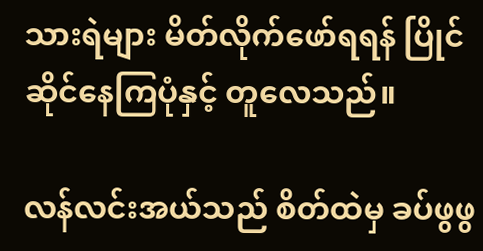သားရဲများ မိတ်လိုက်ဖော်ရရန် ပြိုင်ဆိုင်နေကြပုံနှင့် တူလေသည်။

လန်လင်းအယ်သည် စိတ်ထဲမှ ခပ်ဖွဖွ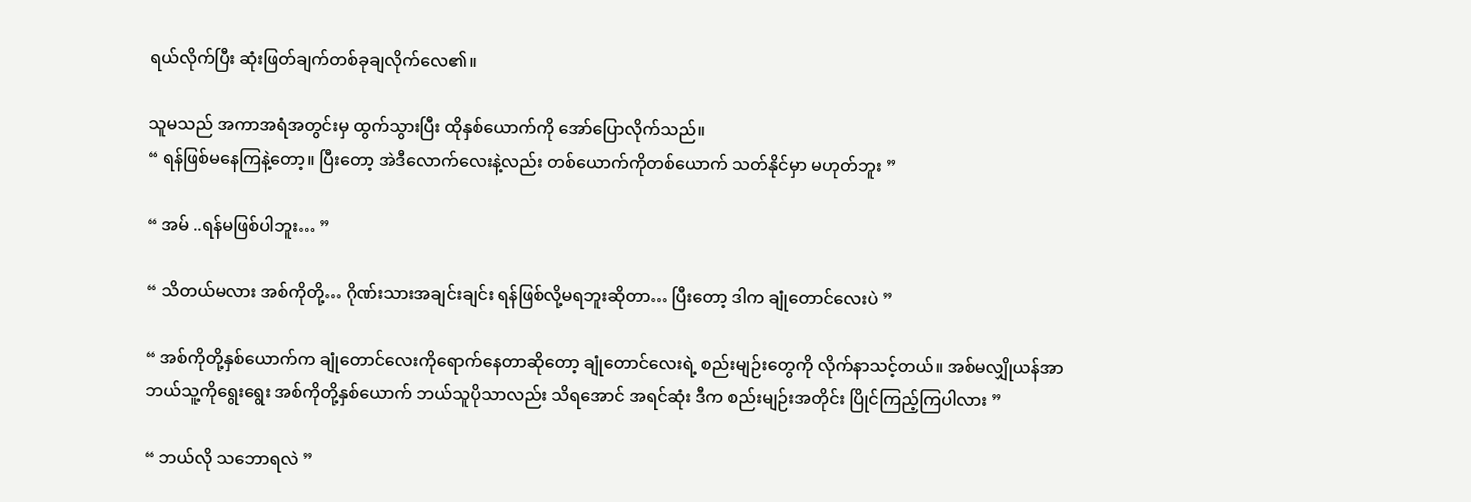ရယ်လိုက်ပြီး ဆုံးဖြတ်ချက်တစ်ခုချလိုက်လေ၏။

သူမသည် အကာအရံအတွင်းမှ ထွက်သွားပြီး ထိုနှစ်ယောက်ကို အော်ပြောလိုက်သည်။
“ ရန်ဖြစ်မနေကြနဲ့တော့။ ပြီးတော့ အဲဒီလောက်လေးနဲ့လည်း တစ်ယောက်ကိုတစ်ယောက် သတ်နိုင်မှာ မဟုတ်ဘူး ”

“ အမ် ..ရန်မဖြစ်ပါဘူး… ”

“ သိတယ်မလား အစ်ကိုတို့… ဂိုဏ်းသားအချင်းချင်း ရန်ဖြစ်လို့မရဘူးဆိုတာ… ပြီးတော့ ဒါက ချုံတောင်လေးပဲ ”

“ အစ်ကိုတို့နှစ်ယောက်က ချုံတောင်လေးကိုရောက်နေတာဆိုတော့ ချုံတောင်လေးရဲ့ စည်းမျဉ်းတွေကို လိုက်နာသင့်တယ်။ အစ်မလျှိုယန်အာ ဘယ်သူ့ကိုရွေး‌‌ရွေး အစ်ကိုတို့နှစ်ယောက် ဘယ်သူပိုသာလည်း သိရ‌အောင် အရင်ဆုံး ဒီက စည်းမျဉ်းအတိုင်း ပြိုင်ကြည့်ကြပါလား ”

“ ဘယ်လို သဘောရလဲ ”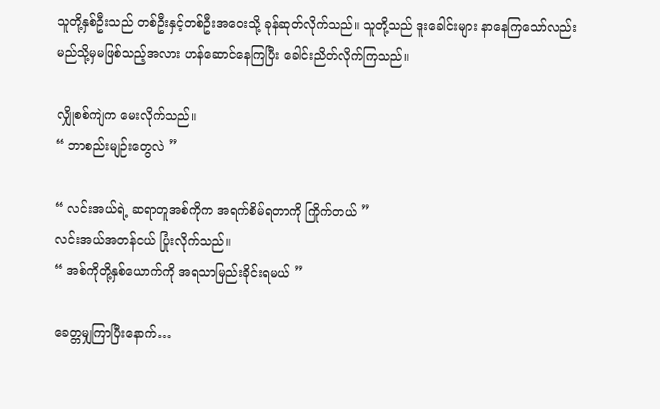သူတို့နှစ်ဦးသည် တစ်ဦးနှင့်တစ်ဦးအဝေးသို့ ခုန်ဆုတ်လိုက်သည်။ သူတို့သည် ဒူးခေါင်းများ နာနေကြသော်လည်း မည်သို့မှမဖြစ်သည့်အလား ဟန်ဆောင်နေကြပြီး ခေါင်းညိတ်လိုက်ကြသည်။

လျှိုစစ်ကျဲက မေးလိုက်သည်။
“ ဘာစည်းမျဉ်းတွေလဲ ”

“ လင်းအယ်ရဲ့ ဆရာတူအစ်ကိုက အရက်စိမ်ရတာကို ကြိုက်တယ် ”
လင်းအယ်အတန်ငယ် ပြုံးလိုက်သည်။
“ အစ်ကိုတို့နှစ်ယောက်ကို အရသာမြည်းခိုင်းရမယ် ”

ခေတ္တမျှကြာပြီးနောက်…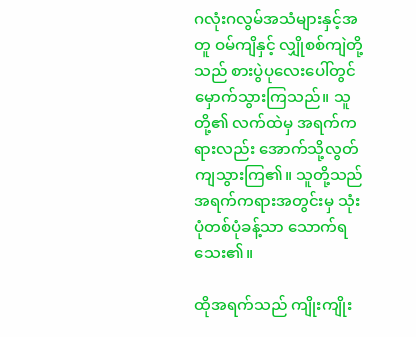ဂလုံးဂလွမ်အသံများနှင့်အတူ ဝမ်ကျိနှင့် လျှိုစစ်ကျဲတို့သည် စားပွဲပုလေးပေါ်တွင် မှောက်သွားကြသည်။ သူတို့၏ လက်ထဲမှ အရက်ကရားလည်း အောက်သို့လွတ်ကျသွားကြ၏။ သူတို့သည် အရက်ကရားအတွင်းမှ သုံးပုံတစ်ပုံခန့်သာ သောက်ရသေး၏။

ထိုအရက်သည် ကျိုးကျိုး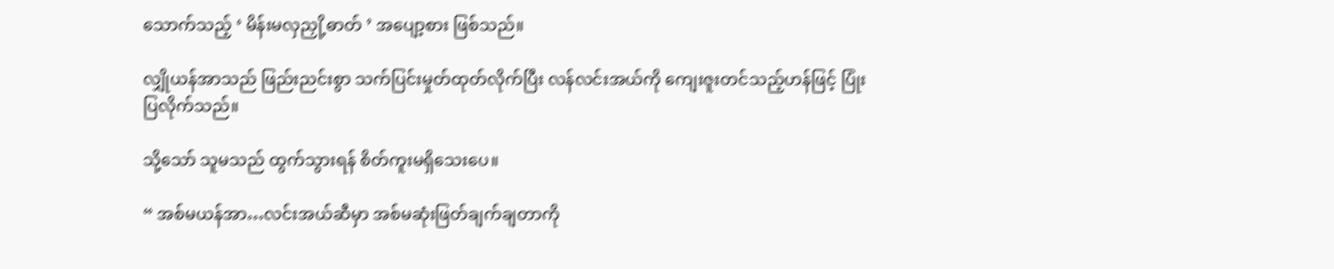သောက်သည့် ‘ မိန်းမလှညှို့ဓာတ် ’ အပျော့စား ဖြစ်သည်။

လျှိုယန်အာသည် ဖြည်းညင်းစွာ သက်ပြင်းမှုတ်ထုတ်လိုက်ပြီး လန်လင်းအယ်ကို ကျေးဇူးတင်သည့်ဟန်ဖြင့် ပြုံးပြလိုက်သည်။

သို့သော် သူမသည် ထွက်သွားရန် စိတ်ကူးမရှိသေးပေ။

“ အစ်မယန်အာ…လင်းအယ်ဆီမှာ အစ်မဆုံးဖြတ်ချက်ချတာကို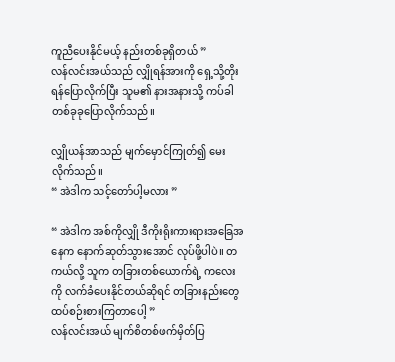ကူညီပေးနိုင်မယ့် နည်းတစ်ခုရှိတယ် ”
လန်လင်းအယ်သည် လျှိုရန်အားကို ရှေ့သို့တိုးရန်ပြောလိုက်ပြီး သူမ၏ နားအနားသို့ ကပ်ခါ တစ်ခုခုပြောလိုက်သည်။

လျှိုယန်အာသည် မျက်မှောင်ကြုတ်၍ မေးလိုက်သည်။
“ အဲဒါက သင့်တော်ပါ့မလား ”

“ အဲဒါက အစ်ကိုလျှို ဒီကိုးရိုးကားရားအခြေအနေက နောက်ဆုတ်သွားအောင် လုပ်ဖို့ပါပဲ။ တကယ်လို့ သူက တခြားတစ်ယောက်ရဲ့ ကလေးကို လက်ခံပေးနိုင်တယ်ဆိုရင် တခြားနည်းတွေထပ်စဉ်းစားကြတာပေါ့ ”
လန်လင်းအယ် မျက်စိတစ်ဖက်မှိတ်ပြ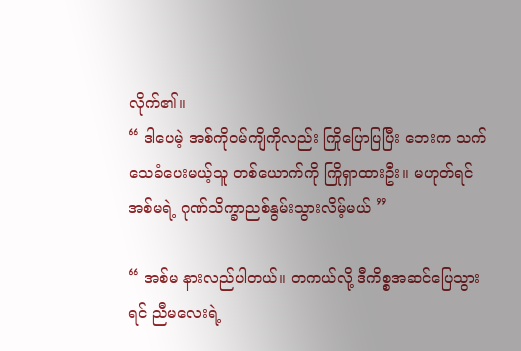လိုက်၏။
“ ဒါပေမဲ့ အစ်ကိုဝမ်ကျိကိုလည်း ကြိုပြောပြပြီး ဘေးက သက်သေခံပေးမယ့်သူ တစ်ယောက်ကို ကြိုရှာထားဦး။ မဟုတ်ရင် အစ်မရဲ့ ဂုဏ်သိက္ခာညစ်နွမ်းသွားလိမ့်မယ် ”

“ အစ်မ နားလည်ပါတယ်။ တကယ်လို့ ဒီကိစ္စအဆင်ပြေသွားရင် ညီမလေးရဲ့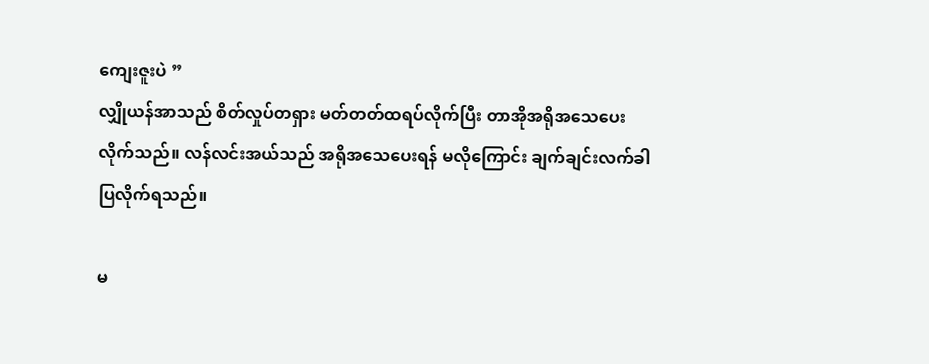ကျေးဇူးပဲ ”
လျှိုယန်အာသည် စိတ်လှုပ်တရှား မတ်တတ်ထရပ်လိုက်ပြီး တာအိုအရိုအသေပေးလိုက်သည်။ လန်လင်းအယ်သည် အရိုအသေပေးရန် မလိုကြောင်း ချက်ချင်းလက်ခါပြလိုက်ရသည်။

မ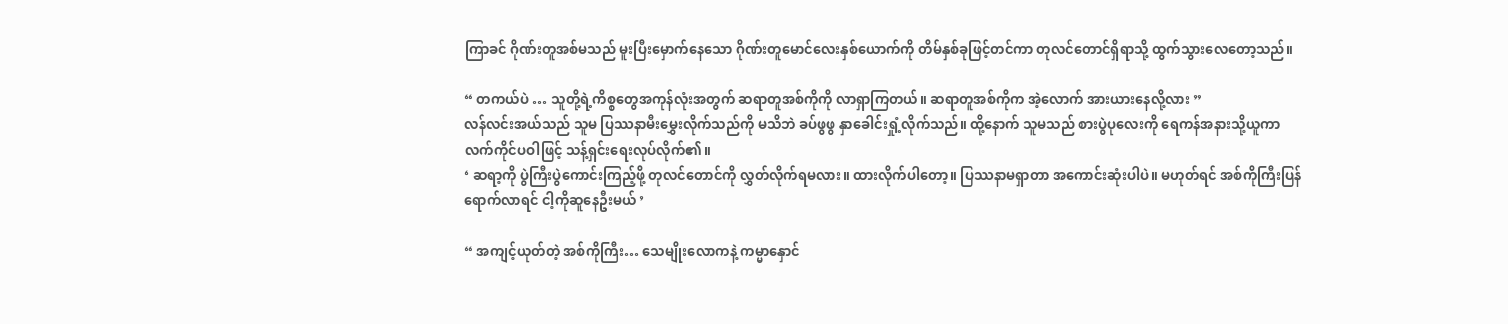ကြာခင် ဂိုဏ်းတူအစ်မသည် မူးပြီးမှောက်နေသော ဂိုဏ်းတူမောင်လေးနှစ်ယောက်ကို တိမ်နှစ်ခုဖြင့်တင်ကာ တုလင်တောင်ရှိရာသို့ ထွက်သွားလေတော့သည်။

“ တကယ်ပဲ … သူတို့ရဲ့ကိစ္စတွေအကုန်လုံးအတွက် ဆရာတူအစ်ကိုကို လာရှာကြတယ်။ ဆရာတူအစ်ကိုက အဲ့လောက် အားယားနေလို့လား ”
လန်လင်းအယ်သည် သူမ ပြဿနာမီးမွှေးလိုက်သည်ကို မသိဘဲ ခပ်ဖွဖွ နှာခေါင်းရှုံ့လိုက်သည်။ ထို့နောက် သူမသည် စားပွဲပုလေးကို ရေကန်အနားသို့ယူကာ လက်ကိုင်ပဝါဖြင့် သန့်ရှင်းရေးလုပ်လိုက်၏။
‘ ဆရာ့ကို ပွဲကြီးပွဲကောင်းကြည့်ဖို့ တုလင်တောင်ကို လွှတ်လိုက်ရမလား။ ထားလိုက်ပါတော့။ ပြဿနာမရှာတာ အကောင်းဆုံးပါပဲ။ မဟုတ်ရင် အစ်ကိုကြီးပြန်ရောက်လာရင် ငါ့ကိုဆူနေဦးမယ် ’

“ အကျင့်ယုတ်တဲ့ အစ်ကိုကြီး… သေမျိုးလောကနဲ့ ကမ္မာနှောင်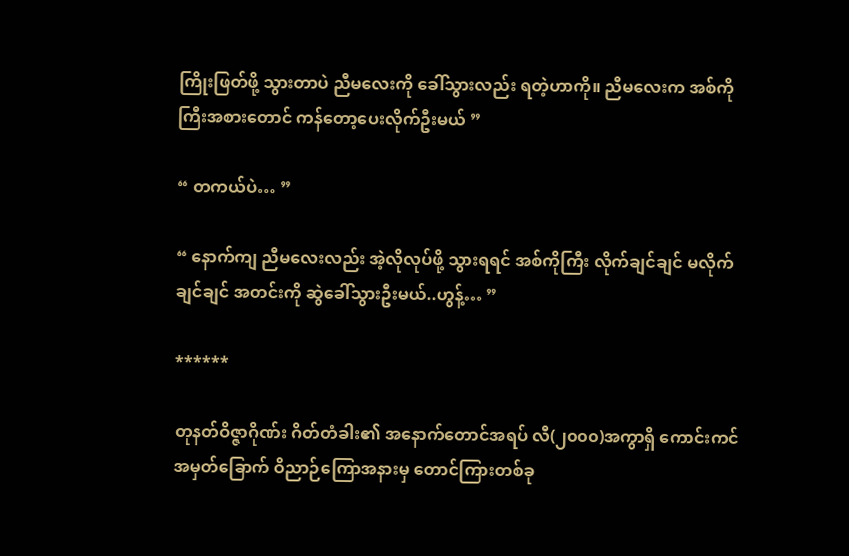ကြိုးဖြတ်ဖို့ သွားတာပဲ ညီမလေးကို ခေါ်သွားလည်း ရတဲ့ဟာကို။ ညီမလေးက အစ်ကိုကြီးအစားတောင် ကန်တော့ပေးလိုက်ဦးမယ် ”

“ တကယ်ပဲ… ”

“ နောက်ကျ ညီမလေးလည်း အဲ့လိုလုပ်ဖို့ သွားရရင် အစ်ကိုကြီး လိုက်ချင်ချင် မလိုက်ချင်ချင် အတင်းကို ဆွဲခေါ်သွားဦးမယ်..ဟွန့်… ”

******

တုနတ်ဝိဇ္ဇာဂိုဏ်း ဂိတ်တံခါး၏ အနောက်တောင်အရပ် လီ(၂၀၀၀)အကွာရှိ ကောင်းကင်အမှတ်ခြောက် ဝိညာဉ်ကြောအနားမှ တောင်ကြားတစ်ခု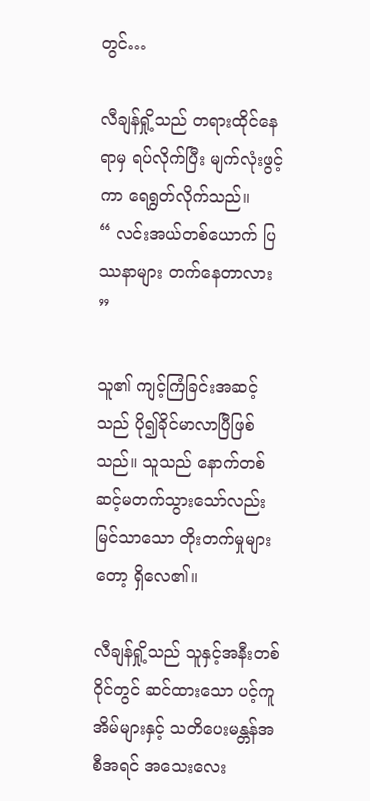တွင်…

လီချန်ရှို့သည် တရားထိုင်နေရာမှ ရပ်လိုက်ပြီး မျက်လုံးဖွင့်ကာ ရေရွတ်လိုက်သည်။
“ လင်းအယ်တစ်ယောက် ပြဿနာများ တက်နေတာလား ”

သူ၏ ကျင့်ကြံခြင်းအဆင့်သည် ပို၍ခိုင်မာလာပြီဖြစ်သည်။ သူသည် နောက်တစ်ဆင့်မတက်သွားသော်လည်း မြင်သာသော တိုးတက်မှုများတော့ ရှိလေ၏။

လီချန်ရှို့သည် သူနှင့်အနီးတစ်ဝိုင်တွင် ဆင်ထားသော ပင့်ကူအိမ်များနှင့် သတိပေးမန္တန်အစီအရင် အသေးလေး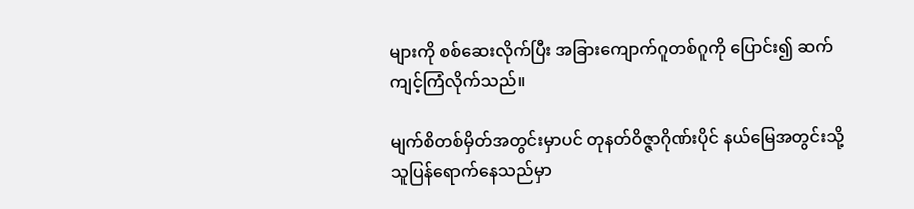များကို စစ်ဆေးလိုက်ပြီး အခြားကျောက်ဂူတစ်ဂူကို ပြောင်း၍ ဆက်ကျင့်ကြံလိုက်သည်။

မျက်စိတစ်မှိတ်အတွင်းမှာပင် တုနတ်ဝိဇ္ဇာဂိုဏ်းပိုင် နယ်မြေအတွင်းသို့ သူပြန်ရောက်နေသည်မှာ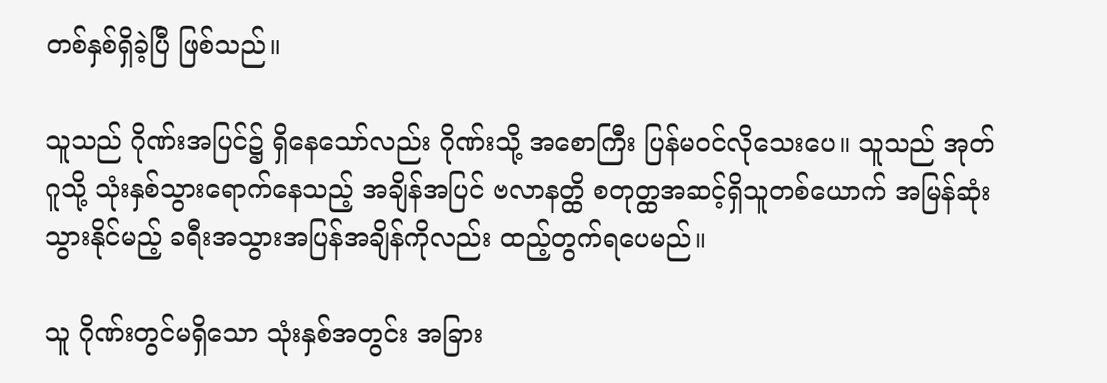တစ်နှစ်ရှိခဲ့ပြီ ဖြစ်သည်။

သူသည် ဂိုဏ်းအပြင်၌ ရှိနေသော်လည်း ဂိုဏ်းသို့ အစောကြီး ပြန်မဝင်လိုသေးပေ။ သူသည် အုတ်ဂူသို့ သုံးနှစ်သွားရောက်နေသည့် အချိန်အပြင် ဗလာနတ္ထိ စတုတ္ထအဆင့်ရှိသူတစ်ယောက် အမြန်ဆုံးသွားနိုင်မည့် ခရီးအသွားအပြန်အချိန်ကိုလည်း ထည့်တွက်ရပေမည်။

သူ ဂိုဏ်းတွင်မရှိသော သုံးနှစ်အတွင်း အခြား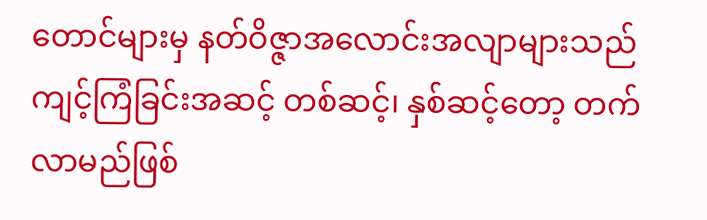တောင်များမှ နတ်ဝိဇ္ဇာအလောင်းအလျာများသည် ကျင့်ကြံခြင်းအဆင့် တစ်ဆင့်၊ နှစ်ဆင့်တော့ တက်လာမည်ဖြစ်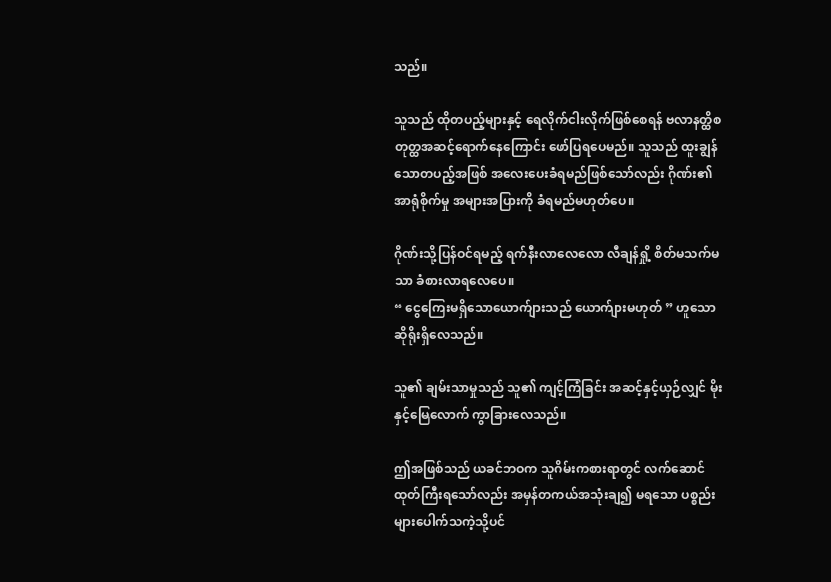သည်။

သူသည် ထိုတပည့်များနှင့် ရေလိုက်ငါးလိုက်ဖြစ်စေရန် ဗလာနတ္ထိစတုတ္ထအဆင့်ရောက်နေကြောင်း ဖော်ပြရပေမည်။ သူသည် ထူးချွန်သောတပည့်အဖြစ် အလေးပေးခံရမည်ဖြစ်သော်လည်း ဂိုဏ်း၏ အာရုံစိုက်မှု အများအပြားကို ခံရမည်မဟုတ်ပေ။

ဂိုဏ်းသို့ပြန်ဝင်ရမည့် ရက်နီးလာလေလော လီချန်ရှို့ စိတ်မသက်မသာ ခံစားလာရလေပေ။
“ ငွေကြေးမရှိသောယောက်ျားသည် ယောက်ျားမဟုတ် ” ဟူသောဆိုရိုးရှိလေသည်။

သူ၏ ချမ်းသာမှုသည် သူ၏ ကျင့်ကြံခြင်း အဆင့်နှင့်ယှဉ်လျှင် မိုးနှင့်မြေလောက် ကွာခြားလေသည်။

ဤအဖြစ်သည် ယခင်ဘဝက သူဂိမ်းကစားရာတွင် လက်ဆောင်ထုတ်ကြီးရသော်လည်း အမှန်တကယ်အသုံးချ၍ မရသော ပစ္စည်းများပေါက်သကဲ့သို့ပင်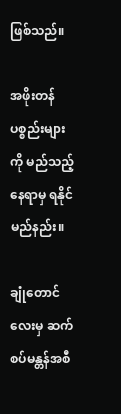ဖြစ်သည်။

အဖိုးတန်ပစ္စည်းများကို မည်သည့်နေရာမှ ရနိုင်မည်နည်း။

ချုံတောင်လေးမှ ဆက်စပ်မန္တန်အစီ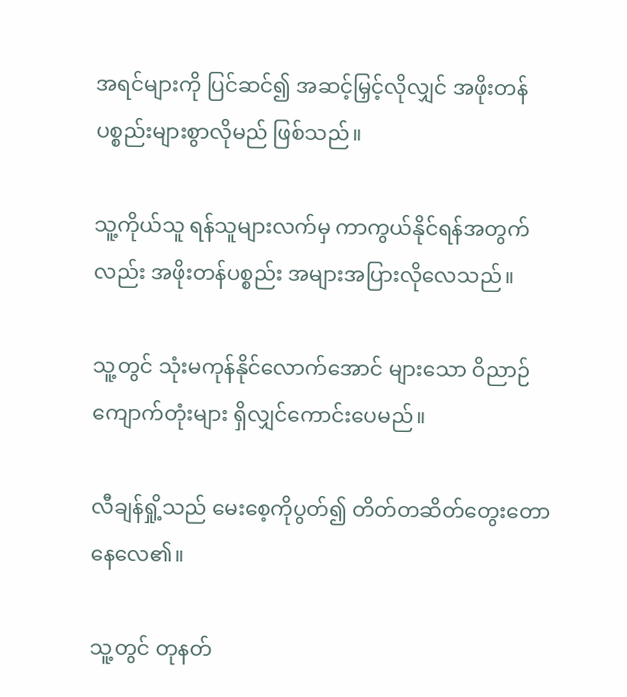အရင်များကို ပြင်ဆင်၍ အဆင့်မြှင့်လိုလျှင် အဖိုးတန်ပစ္စည်းများစွာလိုမည် ဖြစ်သည်။

သူ့ကိုယ်သူ ရန်သူများလက်မှ ကာကွယ်နိုင်ရန်အတွက်လည်း အဖိုးတန်ပစ္စည်း အများအပြားလိုလေသည်။

သူ့တွင် သုံးမကုန်နိုင်လောက်အောင် များသော ဝိညာဉ်ကျောက်တုံးများ ရှိလျှင်ကောင်းပေမည်။

လီချန်ရှို့သည် မေးစေ့ကိုပွတ်၍ တိတ်တဆိတ်တွေးတောနေလေ၏။

သူ့တွင် တုနတ်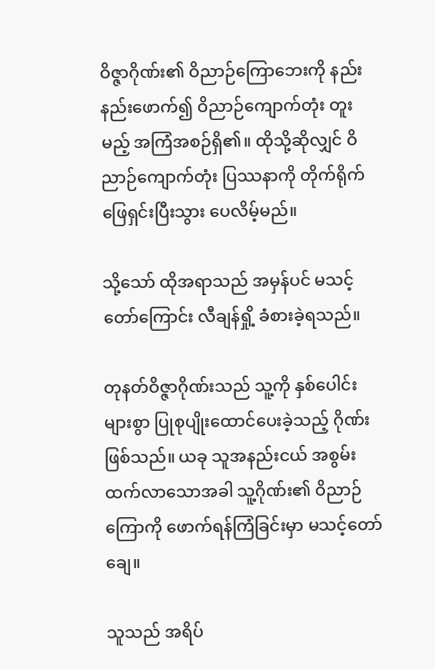ဝိဇ္ဇာဂိုဏ်း၏ ဝိညာဉ်ကြောဘေးကို နည်းနည်းဖောက်၍ ဝိညာဉ်ကျောက်တုံး တူးမည့် အကြံအစဉ်ရှိ၏။ ထိုသို့ဆိုလျှင် ဝိညာဉ်ကျောက်တုံး ပြဿနာကို တိုက်ရိုက်ဖြေရှင်းပြီးသွား ပေလိမ့်မည်။

သို့သော် ထိုအရာသည် အမှန်ပင် မသင့်တော်ကြောင်း လီချန်ရှို့ ခံစားခဲ့ရသည်။

တုနတ်ဝိဇ္ဇာဂိုဏ်းသည် သူ့ကို နှစ်ပေါင်းများစွာ ပြုစုပျိုးထောင်ပေးခဲ့သည့် ဂိုဏ်းဖြစ်သည်။ ယခု သူအနည်းငယ် အစွမ်းထက်လာသောအခါ သူ့ဂိုဏ်း၏ ဝိညာဉ်ကြောကို ဖောက်ရန်ကြံခြင်းမှာ မသင့်တော်ချေ။

သူသည် အရိပ်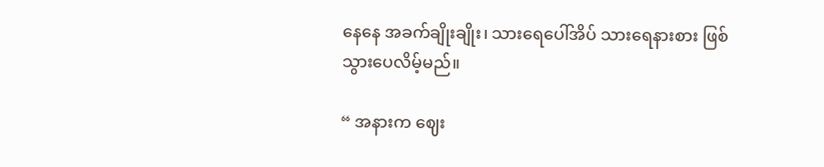နေနေ အခက်ချိုးချိုး၊ သားရေပေါ်အိပ် သားရေနားစား ဖြစ်သွားပေလိမ့်မည်။

“ အနားက ဈေး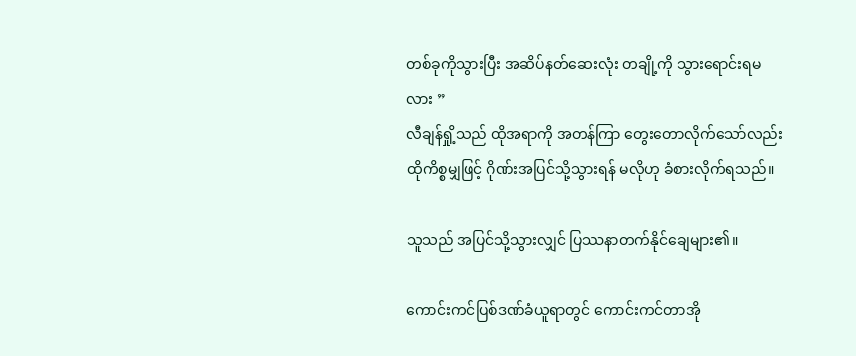တစ်ခုကိုသွားပြီး အဆိပ်နတ်ဆေးလုံး တချို့ကို သွားရောင်းရမလား ”
လီချန်ရှို့သည် ထိုအရာကို အတန်ကြာ တွေးတောလိုက်သော်လည်း ထိုကိစ္စမျှဖြင့် ဂိုဏ်းအပြင်သို့သွားရန် မလိုဟု ခံစားလိုက်ရသည်။

သူသည် အပြင်သို့သွားလျှင် ပြဿနာတက်နိုင်ချေများ၏။

ကောင်းကင်ပြစ်ဒဏ်ခံယူရာတွင် ကောင်းကင်တာအို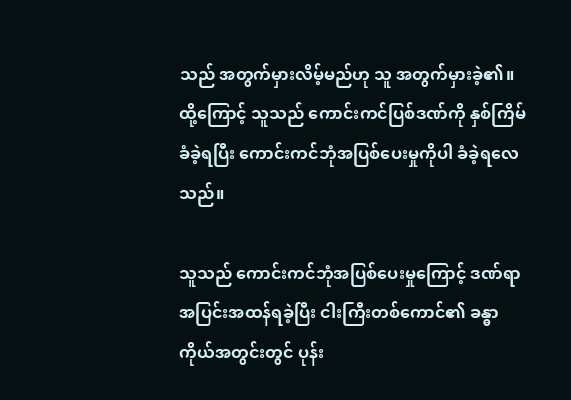သည် အတွက်မှားလိမ့်မည်ဟု သူ အတွက်မှားခဲ့၏။ ထို့ကြောင့် သူသည် ကောင်းကင်ပြစ်ဒဏ်ကို နှစ်ကြိမ်ခံခဲ့ရပြီး ကောင်းကင်ဘုံအပြစ်ပေးမှုကိုပါ ခံခဲ့ရလေသည်။

သူသည် ကောင်းကင်ဘုံအပြစ်ပေးမှုကြောင့် ဒဏ်ရာအပြင်းအထန်ရခဲ့ပြီး ငါးကြီးတစ်ကောင်၏ ခန္ဓာကိုယ်အတွင်းတွင် ပုန်း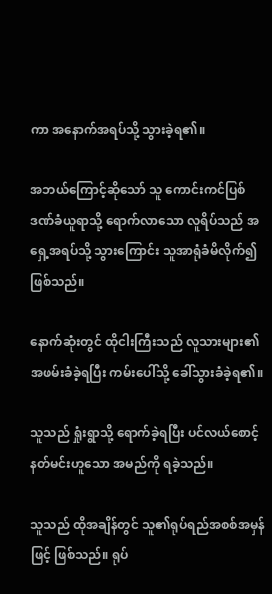ကာ အနောက်အရပ်သို့ သွားခဲ့ရ၏။

အဘယ်ကြောင့်ဆိုသော် သူ ကောင်းကင်ပြစ်ဒဏ်ခံယူရာသို့ ရောက်လာသော လူရိပ်သည် အရှေ့အရပ်သို့ သွားကြောင်း သူအာရုံခံမိလိုက်၍ဖြစ်သည်။

နောက်ဆုံးတွင် ထိုငါးကြီးသည် လူသားများ၏ အဖမ်းခံခဲ့ရပြီး ကမ်းပေါ်သို့ ခေါ်သွားခံခဲ့ရ၏။

သူသည် ရှုံးရွာသို့ ရောက်ခဲ့ရပြီး ပင်လယ်စောင့်နတ်မင်းဟူသော အမည်ကို ရခဲ့သည်။

သူသည် ထိုအချိန်တွင် သူ၏ရုပ်ရည်အစစ်အမှန်ဖြင့် ဖြစ်သည်။ ရုပ်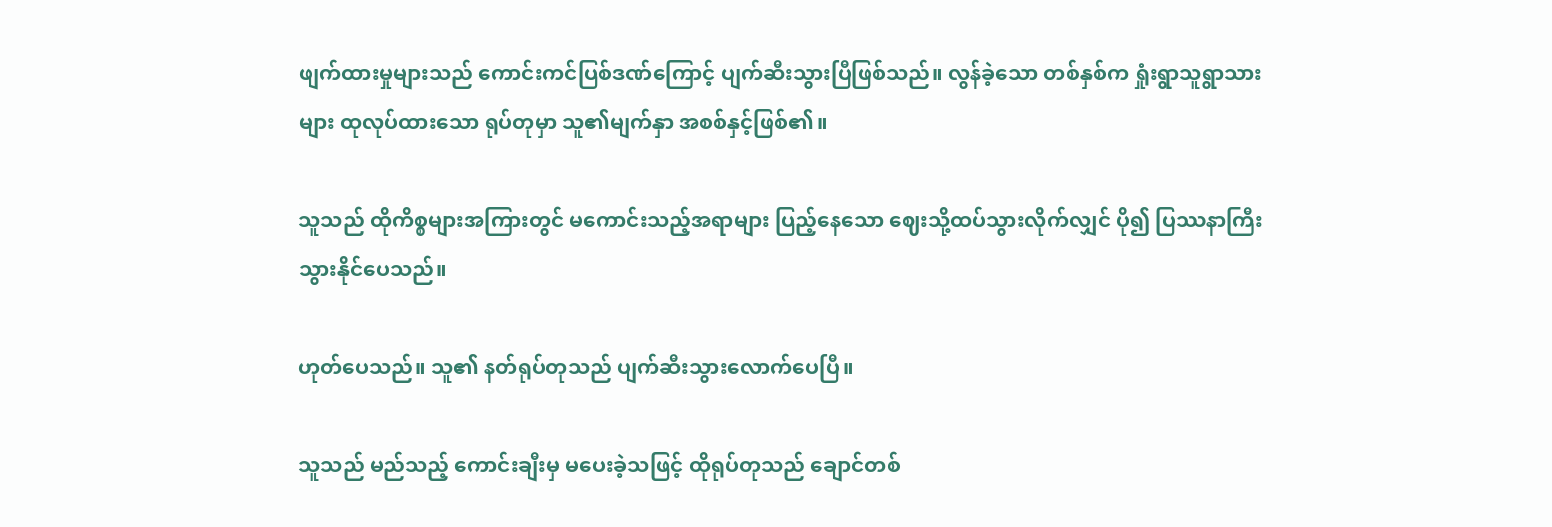ဖျက်ထားမှုများသည် ကောင်းကင်ပြစ်ဒဏ်ကြောင့် ပျက်ဆီးသွားပြီဖြစ်သည်။ လွန်ခဲ့သော တစ်နှစ်က ရှုံးရွာသူရွာသားများ ထုလုပ်ထားသော ရုပ်တုမှာ သူ၏မျက်နှာ အစစ်နှင့်ဖြစ်၏။

သူသည် ထိုကိစ္စများအကြားတွင် မကောင်းသည့်အရာများ ပြည့်နေသော ဈေးသို့ထပ်သွားလိုက်လျှင် ပို၍ ပြဿနာကြီးသွားနိုင်ပေသည်။

ဟုတ်ပေသည်။ သူ၏ နတ်ရုပ်တုသည် ပျက်ဆီးသွားလောက်ပေပြီ။

သူသည် မည်သည့် ကောင်းချီးမှ မပေးခဲ့သဖြင့် ထိုရုပ်တုသည် ချောင်တစ်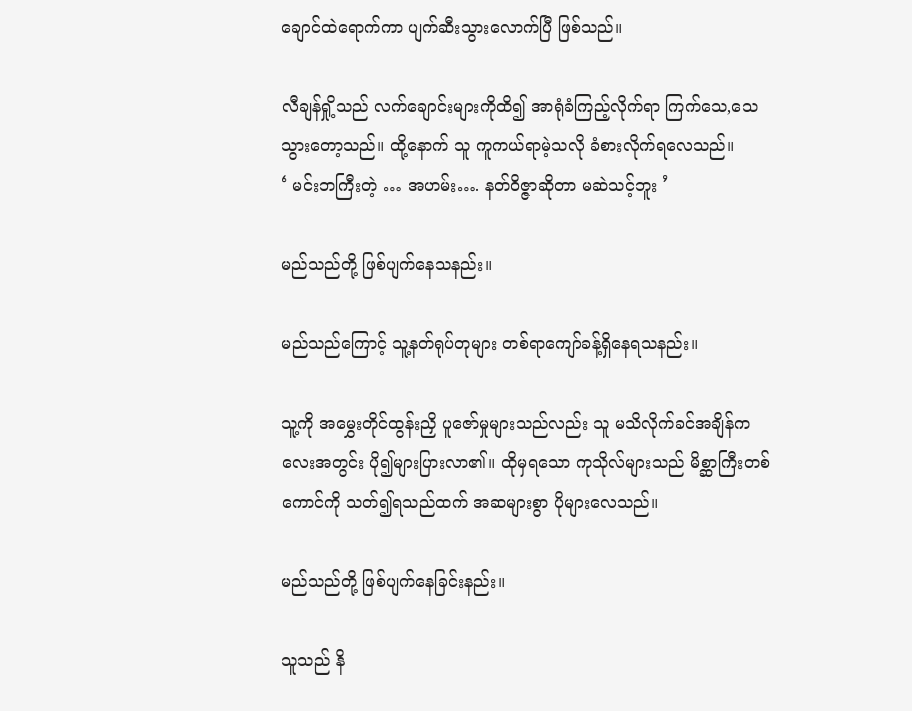ချောင်ထဲရောက်ကာ ပျက်ဆီးသွားလောက်ပြီ ဖြစ်သည်။

လီချန်ရှို့သည် လက်ချောင်းများကိုထိ၍ အာရုံခံကြည့်လိုက်ရာ ကြက်သေ,သေသွားတော့သည်။ ထို့နောက် သူ ကူကယ်ရာမဲ့သလို ခံစားလိုက်ရလေသည်။
‘ မင်းဘကြီးတဲ့ … အဟမ်း…. နတ်ဝိဇ္ဇာဆိုတာ မဆဲသင့်ဘူး ’

မည်သည်တို့ ဖြစ်ပျက်နေသနည်း။

မည်သည်ကြောင့် သူ့နတ်ရုပ်တုများ တစ်ရာကျော်ခန့်ရှိနေရသနည်း။

သူ့ကို အမွှေးတိုင်ထွန်းညှိ ပူဇော်မှုများသည်လည်း သူ မသိလိုက်ခင်အချိန်ကလေးအတွင်း ပို၍များပြားလာ၏။ ထိုမှရသော ကုသိုလ်များသည် မိစ္ဆာကြီးတစ်ကောင်ကို သတ်၍ရသည်ထက် အဆများစွာ ပိုများလေသည်။

မည်သည်တို့ ဖြစ်ပျက်နေခြင်းနည်း။

သူသည် နိ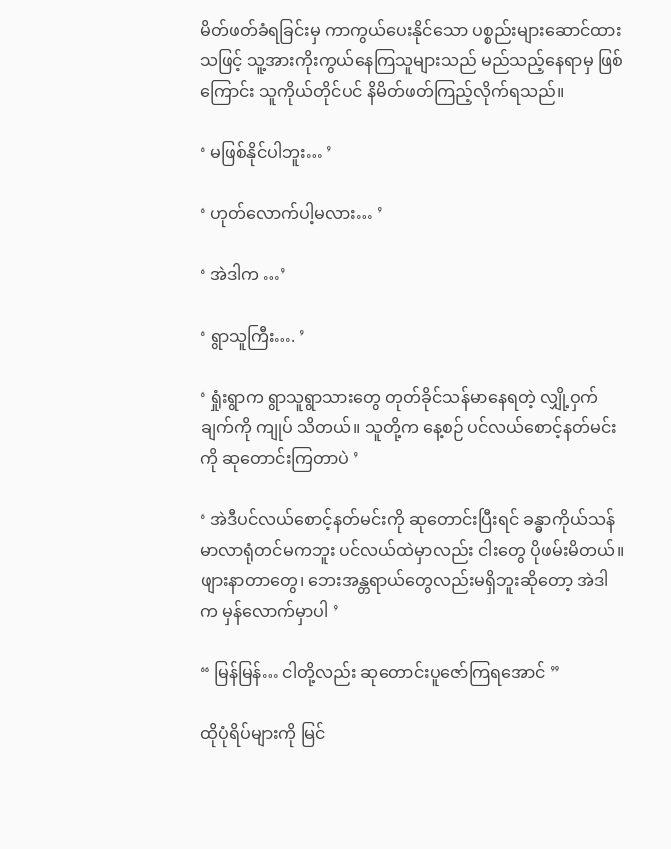မိတ်ဖတ်ခံရခြင်းမှ ကာကွယ်ပေးနိုင်သော ပစ္စည်းများဆောင်ထားသဖြင့် သူ့အားကိုးကွယ်နေကြသူများသည် မည်သည့်နေရာမှ ဖြစ်ကြောင်း သူကိုယ်တိုင်ပင် နိမိတ်ဖတ်ကြည့်လိုက်ရသည်။

‘ မဖြစ်နိုင်ပါဘူး… ’

‘ ဟုတ်လောက်ပါ့မလား… ’

‘ အဲဒါက …’

‘ ရွာသူကြီး…. ’

‘ ရှုံးရွာက ရွာသူရွာသားတွေ တုတ်ခိုင်သန်မာနေရတဲ့ လျှို့ဝှက်ချက်ကို ကျုပ် သိတယ်။ သူတို့က နေ့စဉ် ပင်လယ်စောင့်နတ်မင်းကို ဆုတောင်းကြတာပဲ ’

‘ အဲဒီပင်လယ်စောင့်နတ်မင်းကို ဆု‌တောင်းပြီးရင် ခန္ဓာကိုယ်သန်မာလာရုံတင်မကဘူး ပင်လယ်ထဲမှာလည်း ငါးတွေ ပိုဖမ်းမိတယ်။ ဖျားနာတာတွေ၊ ဘေးအန္တရာယ်တွေလည်းမရှိဘူးဆိုတော့ အဲဒါက မှန်လောက်မှာပါ ’

“ မြန်မြန်… ငါတို့လည်း ဆုတောင်းပူဇော်ကြရ‌အောင် ”

ထိုပုံရိပ်များကို မြင်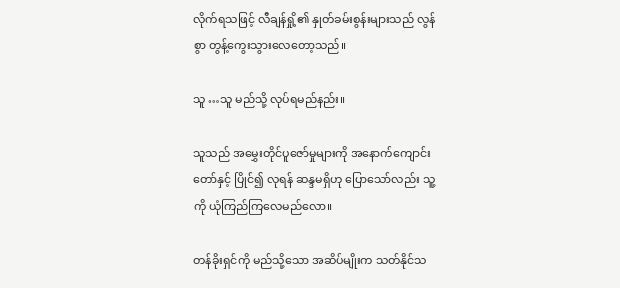လိုက်ရသဖြင့် လီချန်ရှို့၏ နှုတ်ခမ်းစွန်းများသည် လွန်စွာ တွန့်ကွေးသွားလေတော့သည်။

သူ …သူ မည်သို့ လုပ်ရမည်နည်း။

သူသည် အမွှေးတိုင်ပူဇော်မှုများကို အနောက်ကျောင်းတော်နှင့် ပြိုင်၍ လုရန် ဆန္ဒမရှိဟု ပြောသော်လည်း သူ့ကို ယုံကြည်ကြလေမည်လော။

တန်ခိုးရှင်ကို မည်သို့သော အဆိပ်မျိုးက သတ်နိုင်သ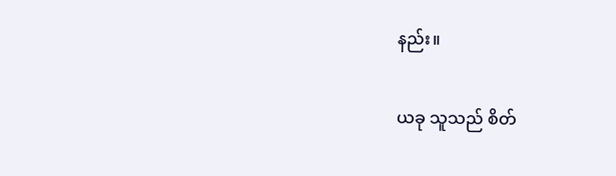နည်း။

ယခု သူသည် စိတ်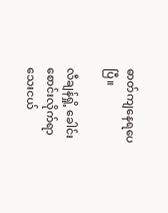ဓာတ်ကျနေရပေပြီ။

လီချန်ရှို့ ခေါင်းစောင်းလိုက်ရာ သေးငယ်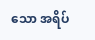သော အရိပ်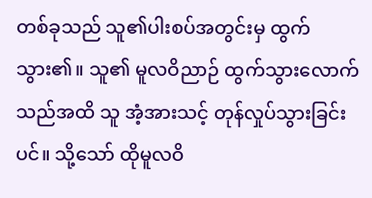တစ်ခုသည် သူ၏ပါးစပ်အတွင်းမှ ထွက်သွား၏။ သူ၏ မူလဝိညာဉ် ထွက်သွားလောက်သည်အထိ သူ အံ့အားသင့် တုန်လှုပ်သွားခြင်းပင်။ သို့သော် ထိုမူလဝိ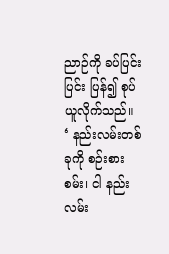ညာဉ်ကို ခပ်ပြင်းပြင်း ပြန်၍ စုပ်ယူလိုက်သည်။
‘ နည်းလမ်းတစ်ခုကို စဉ်းစားစမ်း၊ ငါ နည်းလမ်း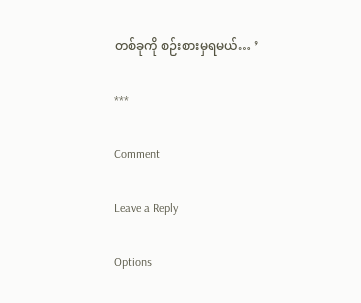တစ်ခုကို စဉ်းစားမှရမယ်… ’

***

Comment

Leave a Reply

Options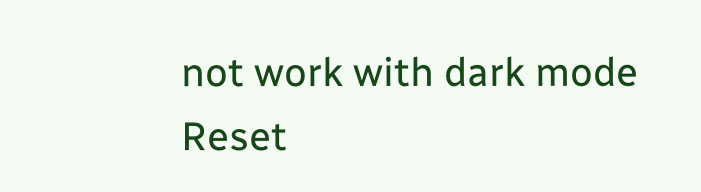not work with dark mode
Reset